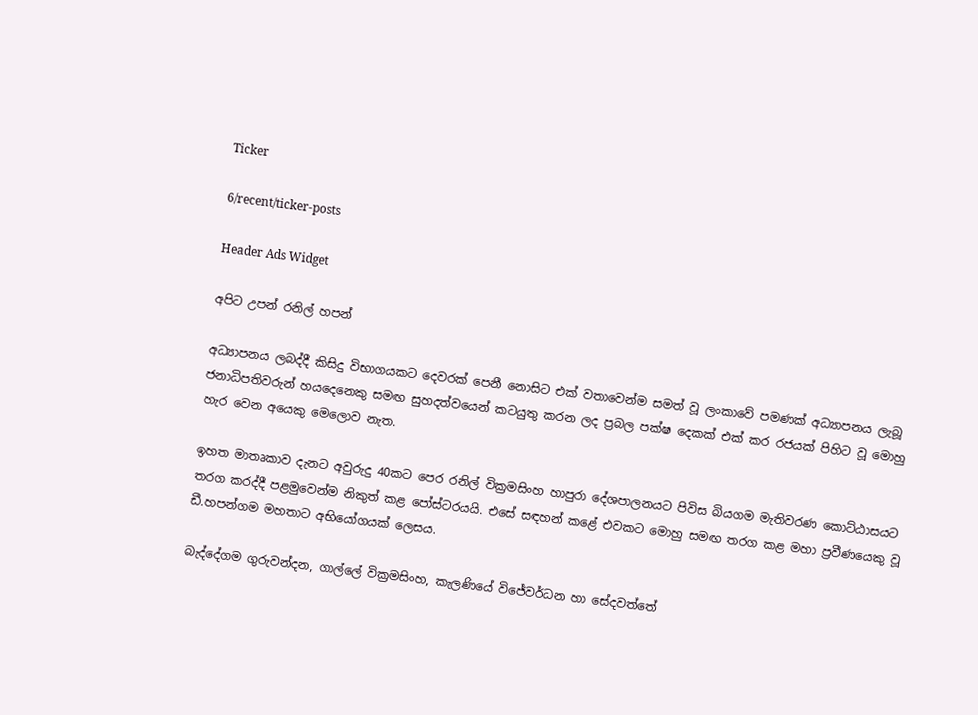Ticker

6/recent/ticker-posts

Header Ads Widget

අපිට උපන් රනිල් හපන්

අධ්‍යාපනය ලබද්දී කිසිදු විභාගයකට දෙවරක් පෙනී නොසිට එක් වතාවෙන්ම සමත් වූ ලංකාවේ පමණක් අධ්‍යාපනය ලැබූ ජනාධිපතිවරුන් හයදෙනෙකු සමඟ සුහදත්වයෙන් කටයුතු කරන ලද ප්‍රබල පක්ෂ දෙකක් එක් කර රජයක් පිහිට වූ මොහු හැර වෙන අයෙකු මෙලොව නැත.

ඉහත මාතෘකාව දැනට අවුරුදු 40කට පෙර රනිල් වික්‍රමසිංහ හාපුරා දේශපාලනයට පිවිස බියගම මැතිවරණ කොට්ඨාසයට තරග කරද්දී පළමුවෙන්ම නිකුත් කළ පෝස්ටරයයි. එසේ සඳහන් කළේ එවකට මොහු සමඟ තරග කළ මහා ප්‍රවීණයෙකු වූ ඩී.හපන්ගම මහතාට අභියෝගයක් ලෙසය.

බැද්දේගම ගුරුවන්දන, ගාල්ලේ වික්‍රමසිංහ, කැලණියේ විජේවර්ධන හා සේදවත්තේ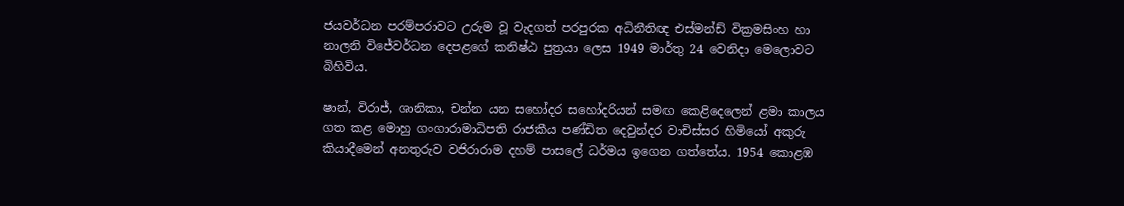ජයවර්ධන පරම්පරාවට උරුම වූ වැදගත් පරපුරක අධිනීතිඥ එස්මන්ඩ් වික්‍රමසිංහ හා නාලනි විජේවර්ධන දෙපළගේ කනිෂ්ඨ පුත්‍රයා ලෙස 1949 මාර්තු 24 වෙනිදා මෙලොවට බිහිවිය.

ෂාන්, විරාජ්, ශානිකා, චන්න යන සහෝදර සහෝදරියන් සමඟ කෙළිදෙලෙන් ළමා කාලය ගත කළ මොහු ගංගාරාමාධිපති රාජකීය පණ්ඩිත දෙවුන්දර වාචිස්සර හිමියෝ අකුරු කියාදීමෙන් අනතුරුව වජිරාරාම දහම් පාසලේ ධර්මය ඉගෙන ගත්තේය. 1954 කොළඹ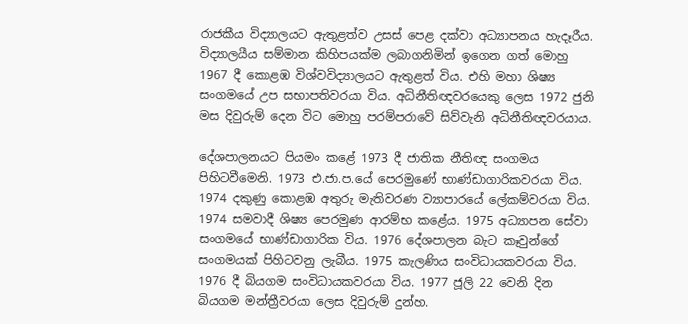රාජකීය විද්‍යාලයට ඇතුළත්ව උසස් පෙළ දක්වා අධ්‍යාපනය හැදෑරීය. විද්‍යාලයීය සම්මාන කිහිපයක්ම ලබාගනිමින් ඉගෙන ගත් මොහු 1967 දී කොළඹ විශ්වවිද්‍යාලයට ඇතුළත් විය. එහි මහා ශිෂ්‍ය සංගමයේ උප සභාපතිවරයා විය. අධිනීතිඥවරයෙකු ලෙස 1972 ජුනි මස දිවුරුම් දෙන විට මොහු පරම්පරාවේ සිව්වැනි අධිනීතිඥවරයාය.

දේශපාලනයට පියමං කළේ 1973 දී ජාතික නීතිඥ සංගමය පිහිටවීමෙනි. 1973 එ.ජා.ප.යේ පෙරමුණේ භාණ්ඩාගාරිකවරයා විය. 1974 දකුණු කොළඹ අතුරු මැතිවරණ ව්‍යාපාරයේ ලේකම්වරයා විය. 1974 සමවාදී ශිෂ්‍ය පෙරමුණ ආරම්භ කළේය. 1975 අධ්‍යාපන සේවා සංගමයේ භාණ්ඩාගාරික විය. 1976 දේශපාලන බැට කෑවුන්ගේ සංගමයක් පිහිටවනු ලැබීය. 1975 කැලණිය සංවිධායකවරයා විය. 1976 දී බියගම සංවිධායකවරයා විය. 1977 ජූලි 22 වෙනි දින බියගම මන්ත්‍රීවරයා ලෙස දිවුරුම් දුන්හ.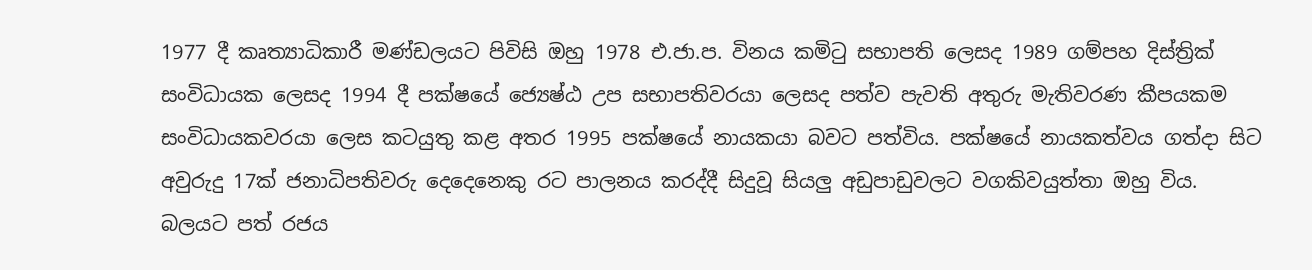1977 දී කෘත්‍යාධිකාරී මණ්ඩලයට පිවිසි ඔහු 1978 එ.ජා.ප. විනය කමිටු සභාපති ලෙසද 1989 ගම්පහ දිස්ත්‍රික් සංවිධායක ලෙසද 1994 දී පක්ෂයේ ජ්‍යෙෂ්ඨ උප සභාපතිවරයා ලෙසද පත්ව පැවති අතුරු මැතිවරණ කීපයකම සංවිධායකවරයා ලෙස කටයුතු කළ අතර 1995 පක්ෂයේ නායකයා බවට පත්විය. පක්ෂයේ නායකත්වය ගත්දා සිට අවුරුදු 17ක් ජනාධිපතිවරු දෙදෙනෙකු රට පාලනය කරද්දී සිදුවූ සියලු අඩුපාඩුවලට වගකිවයුත්තා ඔහු විය. බලයට පත් රජය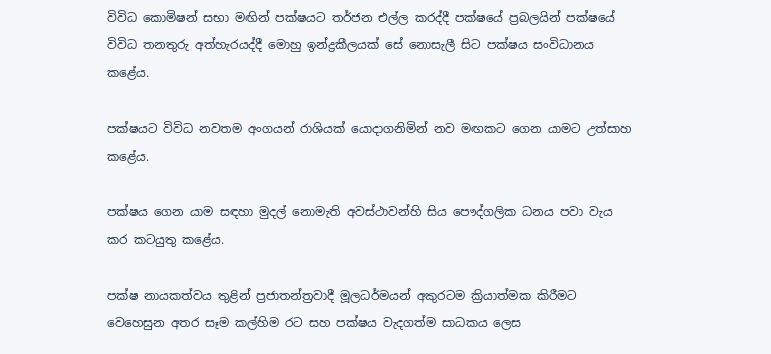විවිධ කොමිෂන් සභා මඟින් පක්ෂයට තර්ජන එල්ල කරද්දී පක්ෂයේ ප්‍රබලයින් පක්ෂයේ විවිධ තනතුරු අත්හැරයද්දී මොහු ඉන්ද්‍රකීලයක් සේ නොසැලී සිට පක්ෂය සංවිධානය කළේය.

පක්ෂ‍යට විවිධ නවතම අංගයන් රාශියක් යොදාගනිමින් නව මඟකට ගෙන යාමට උත්සාහ කළේය.

පක්ෂය ගෙන යාම සඳහා මුදල් නොමැති අවස්ථාවන්හි සිය පෞද්ගලික ධනය පවා වැය කර කටයුතු කළේය.

පක්ෂ නායකත්වය තුළින් ප්‍රජාතන්ත්‍රවාදී මූලධර්මයන් අකුරටම ක්‍රියාත්මක කිරීමට වෙහෙසුන අතර සෑම කල්හිම රට සහ පක්ෂය වැදගත්ම සාධකය ලෙස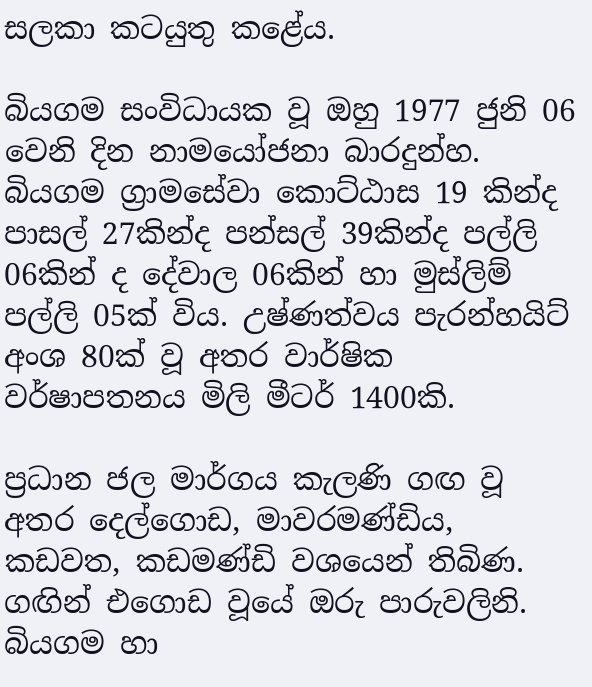සලකා කටයුතු කළේය.

බියගම සංවිධායක වූ ඔහු 1977 ජුනි 06 වෙනි දින නාමයෝජනා බාරදුන්හ. බියගම ග්‍රාමසේවා කොට්ඨාස 19 කින්ද පාසල් 27කින්ද පන්සල් 39කින්ද පල්ලි 06කින් ද දේවාල 06කින් හා මුස්ලිම් පල්ලි 05ක් විය. උෂ්ණත්වය පැරන්හයිට් අංශ 80ක් වූ අතර වාර්ෂික වර්ෂාපතනය මිලි මීටර් 1400කි.

ප්‍රධාන ජල මාර්ගය කැලණි ගඟ වූ අතර දෙල්ගොඩ, මාවරමණ්ඩිය, කඩවත, කඩමණ්ඩි වශයෙන් තිබිණ. ගඟින් එගොඩ වූයේ ඔරු පාරුවලිනි. බියගම හා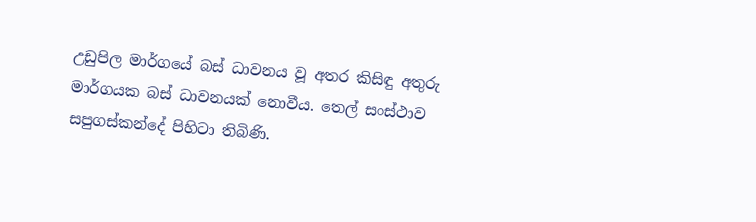උඩුපිල මාර්ගයේ බස් ධාවනය වූ අතර කිසිඳු අතුරු මාර්ගයක බස් ධාවනයක් නොවීය. තෙල් සංස්ථාව සපුගස්කන්දේ පිහිටා තිබිණි.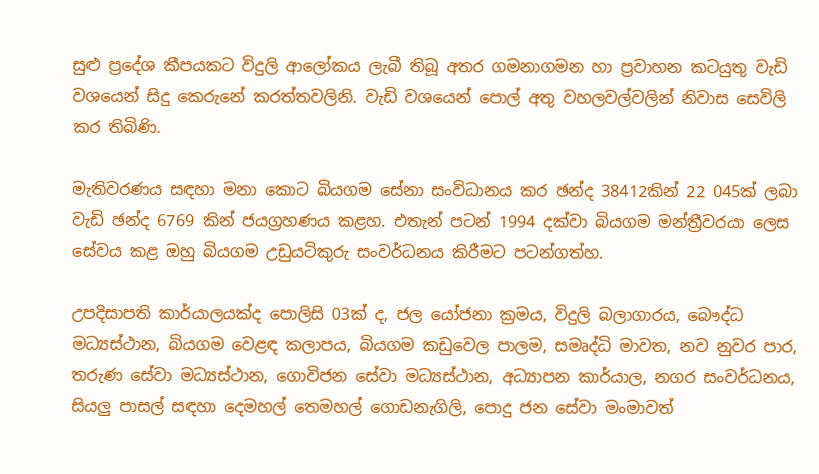සුළු ප්‍රදේශ කීපයකට විදුලි ආලෝකය ලැබී තිබූ අතර ගමනාගමන හා ප්‍රවාහන කටයුතු වැඩි වශයෙන් සිදු කෙරුනේ කරත්තවලිනි. වැඩි වශයෙන් පොල් අතු වහලවල්වලින් නිවාස සෙවිලි කර තිබිණි.

මැතිවරණය සඳහා මනා කොට බියගම සේනා සංවිධානය කර ඡන්ද 38412කින් 22 045ක් ලබා වැඩි ඡන්ද 6769 කින් ජයග්‍රහණය කළහ. එතැන් පටන් 1994 දක්වා බියගම මන්ත්‍රීවරයා ලෙස සේවය කළ ඔහු බියගම උඩුයටිකුරු සංවර්ධනය කිරීමට පටන්ගත්හ.

උපදිසාපති කාර්යාලයක්ද පොලිසි 03ක් ද, ජල යෝජනා ක්‍රමය, විදුලි බලාගාරය, බෞද්ධ මධ්‍යස්ථාන, බියගම වෙළඳ කලාපය, බියගම කඩුවෙල පාලම, සමෘද්ධි මාවත, නව නුවර පාර, තරුණ සේවා මධ්‍යස්ථාන, ගොවිජන සේවා මධ්‍යස්ථාන, අධ්‍යාපන කාර්යාල, නගර සංවර්ධනය, සියලු පාසල් සඳහා දෙමහල් තෙමහල් ‍ගොඩනැගිලි, පොදු ජන සේවා මංමාවත්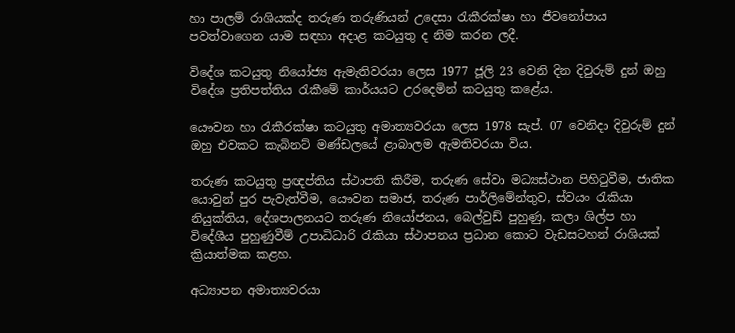හා පාලම් රාශියක්ද තරුණ තරුණියන් උදෙසා රැකීරක්ෂා හා ජීවනෝපාය පවත්වාගෙන යාම සඳහා අදාළ කටයුතු ද නිම කරන ලදී.

විදේශ කටයුතු නියෝජ්‍ය ඇමැතිවරයා ලෙස 1977 ජූලි 23 වෙනි දින දිවුරුම් දුන් ඔහු විදේශ ප්‍රතිපත්තිය රැකීමේ කාර්යයට උරදෙමින් කටයුතු කළේය.

යෞවන හා රැකීරක්ෂා කටයුතු අමාත්‍යවරයා ලෙස 1978 සැප්. 07 වෙනිදා දිවුරුම් දුන් ඔහු එවකට කැබිනට් මණ්ඩලයේ ළාබාලම ඇමතිවරයා විය.

තරුණ කටයුතු ප්‍රඥප්තිය ස්ථාපති කිරීම, තරුණ සේවා මධ්‍යස්ථාන පිහිටුවීම, ජාතික යොවුන් පුර පැවැත්වීම, යෞවන සමාජ, තරුණ පාර්ලිමේන්තුව, ස්වයං රැකියා නියුක්තිය, දේශපාලනයට තරුණ නියෝජනය, බෙල්වුඩ් පුහුණු, කලා ශිල්ප හා විදේශීය පුහුණුවීම් උපාධිධාරි රැකියා ස්ථාපනය ප්‍රධාන කොට වැඩසටහන් රාශියක් ක්‍රියාත්මක කළහ.

අධ්‍යාපන අමාත්‍යවරයා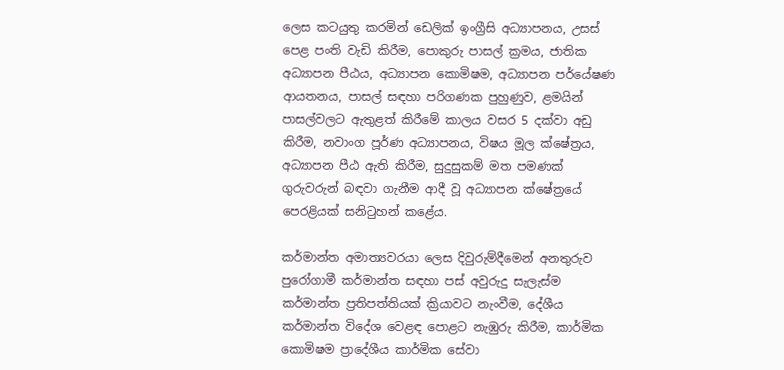ලෙස කටයුතු කරමින් ඩෙලික් ඉංග්‍රීසි අධ්‍යාපනය, උසස් පෙළ පංති වැඩි කිරීම, පොකුරු පාසල් ක්‍රමය, ජාතික අධ්‍යාපන පීඨය, අධ්‍යාපන කොමිෂම, අධ්‍යාපන පර්යේෂණ ආයතනය, පාසල් සඳහා පරිගණක පුහුණුව, ළමයින් පාසල්වලට ඇතුළත් කිරීමේ කාලය වසර 5 දක්වා අඩු කිරීම, නවාංග පූර්ණ අධ්‍යාපනය, විෂය මූල ක්ෂේත්‍රය, අධ්‍යාපන පීඨ ඇති කිරීම, සුදුසුකම් මත පමණක් ගුරුවරුන් බඳවා ගැනීම ආදී වූ අධ්‍යාපන ක්ෂේත්‍රයේ පෙරළියක් සනිටුහන් කළේය.

කර්මාන්ත අමාත්‍යවරයා ලෙස දිවුරුම්දීමෙන් අනතුරුව පුරෝගාමී කර්මාන්ත සඳහා පස් අවුරුදු සැලැස්ම කර්මාන්ත ප්‍රතිපත්තියක් ක්‍රියාවට නැංවීම, දේශීය කර්මාන්ත විදේශ වෙළඳ පොළට නැඹුරු කිරීම, කාර්මික කොමිෂම ප්‍රාදේශීය කාර්මික සේවා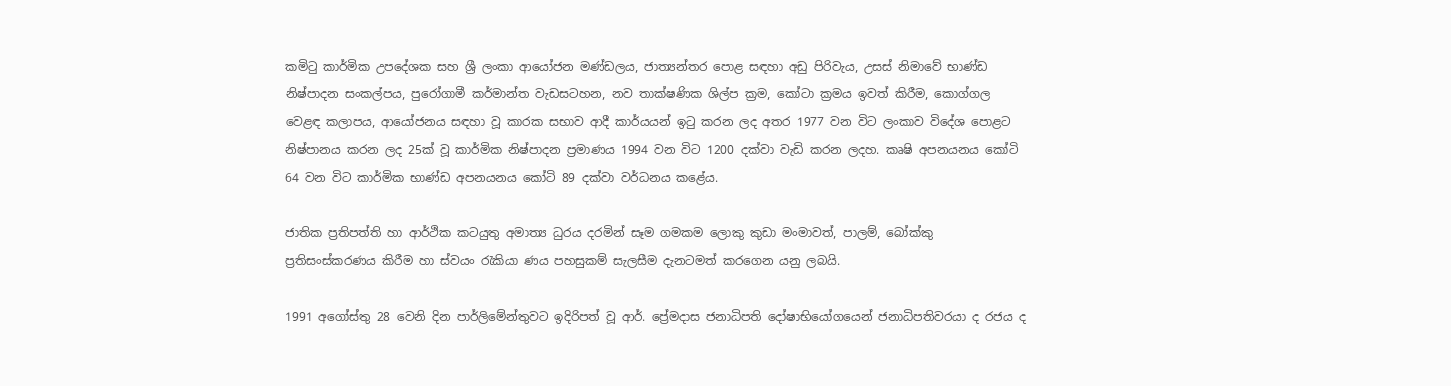කමිටු කාර්මික උපදේශක සහ ශ්‍රී ලංකා ආයෝජන මණ්ඩලය, ජාත්‍යන්තර පොළ සඳහා අඩු පිරිවැය, උසස් නිමාවේ භාණ්ඩ නිෂ්පාදන සංකල්පය, පුරෝගාමී කර්මාන්ත වැඩසටහන, නව තාක්ෂණික ශිල්ප ක්‍රම, කෝටා ක්‍රමය ඉවත් කිරීම, කොග්ගල වෙළඳ කලාපය, ආයෝජනය සඳහා වූ කාරක සභාව ආදී කාර්යයන් ඉටු කරන ලද අතර 1977 වන විට ලංකාව විදේශ පොළට නිෂ්පානය කරන ලද 25ක් වූ කාර්මික නිෂ්පාදන ප්‍රමාණය 1994 වන විට 1200 දක්වා වැඩි කරන ලදහ. කෘෂි අපනයනය කෝටි 64 වන විට කාර්මික භාණ්ඩ අපනයනය කෝටි 89 දක්වා වර්ධනය කළේය.

ජාතික ප්‍රතිපත්ති හා ආර්ථික කටයුතු අමාත්‍ය ධුරය දරමින් සෑම ගමකම ලොකු කුඩා මංමාවත්, පාලම්, බෝක්කු ප්‍රතිසංස්කරණය කිරීම හා ස්වයං රැකියා ණය පහසුකම් සැලසීම දැනටමත් කරගෙන යනු ලබයි.

1991 අගෝස්තු 28 වෙනි දින පාර්ලිමේන්තුවට ඉදිරිපත් වූ ආර්. ප්‍රේමදාස ජනාධිපති දෝෂාභියෝගයෙන් ජනාධිපතිවරයා ද රජය ද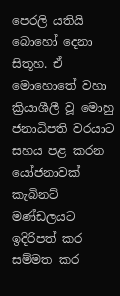පෙරලි යතියි බො‍හෝ දෙනා සිතූහ. ඒ මොහොතේ වහා ක්‍රියාශීලී වූ මොහු ජනාධිපති වරයාට සහය පළ කරන යෝජනාවක් කැබිනට් මණ්ඩලයට ඉදිරිපත් කර සම්මත කර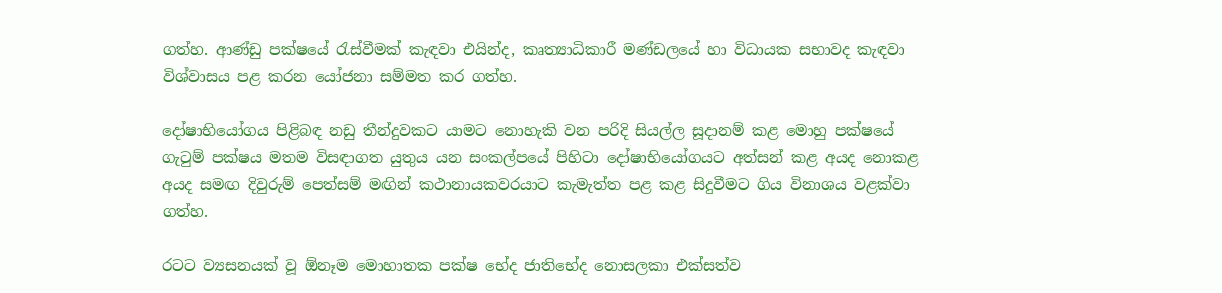ගත්හ. ආණ්ඩු පක්ෂයේ රැස්වීමක් කැඳවා එයින්ද, කෘත්‍යාධිකාරී මණ්ඩලයේ හා විධායක සභාවද කැඳවා විශ්වාසය පළ කරන යෝජනා සම්මත කර ගත්හ.

දෝෂාභියෝගය පිළිබඳ නඩු තීන්දුවකට යාමට නොහැකි වන පරිදි සියල්ල සූදානම් කළ මොහු පක්ෂයේ ගැටුම් පක්ෂය මතම විසඳාගත යුතුය යන සංකල්පයේ පිහිටා දෝෂාභියෝගයට අත්සන් කළ අයද නොකළ අයද සමඟ දිවුරුම් පෙත්සම් මඟින් කථානායකවරයාට කැමැත්ත පළ කළ සිදුවීමට ගිය විනාශය වළක්වා ගත්හ.

රටට ව්‍යසනයක් වූ ඕනෑම මොහාතක පක්ෂ භේද ජාතිභේද නොසලකා එක්සත්ව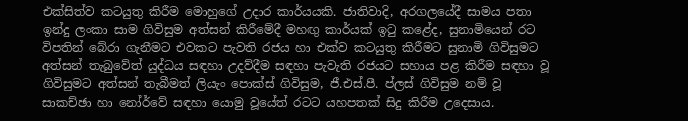එක්සිත්ව කටයුතු කිරීම මොහුගේ උදාර කාර්යයකි. ජාතිවාදි, අරගලයේදී සාමය පතා ඉන්දු ලංකා සාම ගිවිසුම අත්සන් කිරීමේදී මහඟු කාර්යක් ඉටු කළේද, සුනාමියෙන් රට විපතින් බේරා ගැනීමට එවකට පැවති රජය හා එක්ව කටයුතු කිරීමට සුනාමි ගිවිසුමට අත්සන් තැබුවේත් යුද්ධය සඳහා උදව්දීම සඳහා පැවැති රජයට සහාය පළ කිරීම සඳහා වූ ගිවිසුමට අත්සන් තැබීමත් ලියැං පොක්ස් ගිවිසුම, ජී.එස්.පී. ප්ලස් ගිවිසුම නම් වූ සාකච්ඡා හා නෝර්වේ සඳහා යොමු වූයේත් රටට යහපතක් සිදු කිරීම උදෙසාය.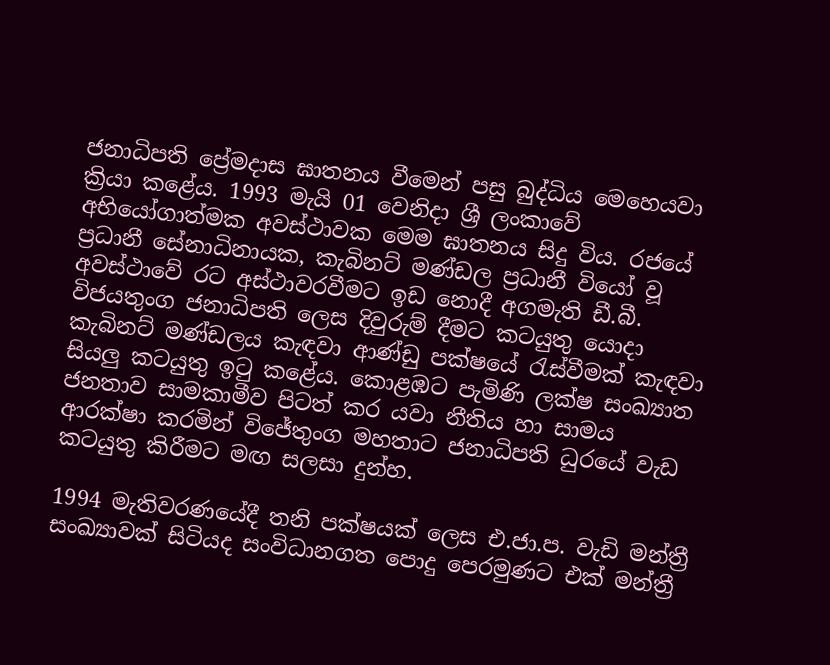ජනාධිපති ප්‍රේමදාස ඝාතනය වීමෙන් පසු බුද්ධිය මෙහෙයවා ක්‍රියා කළේය. 1993 මැයි 01 වෙනිදා ශ්‍රී ලංකාවේ අභියෝගාත්මක අවස්ථාවක මෙම ඝාතනය සිදු විය. රජයේ ප්‍රධානී සේනාධිනායක, කැබිනට් මණ්ඩල ප්‍රධානී වියෝ වූ අවස්ථාවේ රට අස්ථාවරවීමට ඉඩ නොදී අගමැති ඩී.බී. විජයතුංග ජනාධිපති ලෙස දිවුරුම් දීමට කටයුතු යොදා කැබිනට් මණ්ඩලය කැඳවා ආණ්ඩු පක්ෂයේ රැස්වීමක් කැඳවා සියලු කටයුතු ඉටු කළේය. කොළඹට පැමිණි ලක්ෂ සංඛ්‍යාත ජනතාව සාමකාමීව පිටත් කර යවා නීතිය හා සාමය ආරක්ෂා කරමින් විජේතුංග මහතාට ජනාධිපති ධුරයේ වැඩ කටයුතු කිරීමට මඟ සලසා දුන්හ.

1994 මැතිවරණයේදී තනි පක්ෂයක් ලෙස එ.ජා.ප. වැඩි මන්ත්‍රී සංඛ්‍යාවක් සිටියද සංවිධානගත පොදු පෙරමුණට එක් මන්ත්‍රී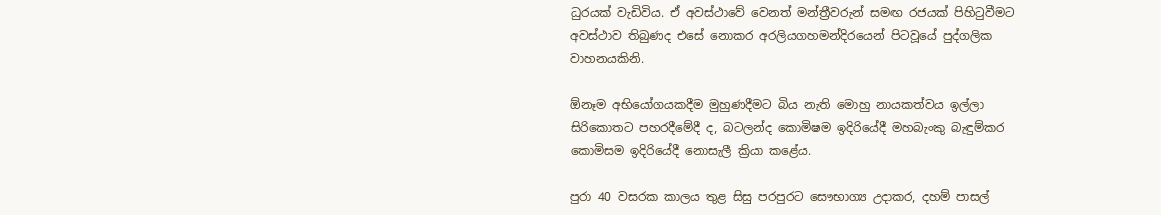ධුරයක් වැඩිවිය. ඒ අවස්ථාවේ වෙනත් මන්ත්‍රීවරුන් සමඟ රජයක් පිහිටුවීමට අවස්ථාව තිබුණද එසේ නොකර අරලියගහමන්දිරයෙන් පිටවූයේ පුද්ගලික වාහනයකිනි.

ඕනෑම අභියෝගයකදීම මුහුණදීමට බිය නැති මොහු නායකත්වය ඉල්ලා සිරිකොතට පහරදීමේදී ද, බටලන්ද කොමිෂම ඉදිරියේදී මහබැංකු බැඳුම්කර කොමිසම ඉදිරියේදී නොසැලී ක්‍රියා කළේය.

පුරා 40 වසරක කාලය තුළ සිසු පරපුරට සෞභාග්‍ය උදාකර, දහම් පාසල්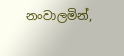නංවාලමින්,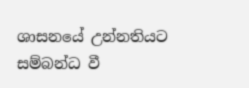ශාසනයේ උන්නතියට සම්බන්ධ වී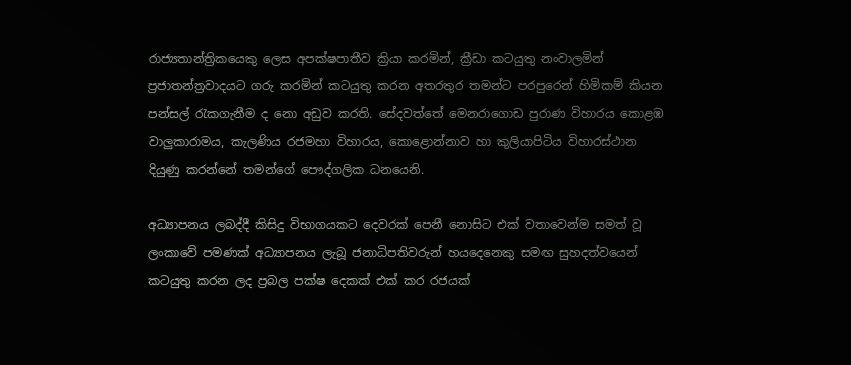රාජ්‍යතාන්ත්‍රිකයෙකු ලෙස අපක්ෂපාතීව ක්‍රියා කරමින්, ක්‍රීඩා කටයුතු නංවාලමින් ප්‍රජාතන්ත්‍රවාදයට ගරු කරමින් කටයුතු කරන අතරතුර තමන්ට පරපුරෙන් හිමිකම් කියන පන්සල් රැකගැනීම ද නො අඩුව කරති. සේදවත්තේ මෙනරාගොඩ පුරාණ විහාරය කොළඹ වාලුකාරාමය, කැලණිය රජමහා විහාරය, කොළොන්නාව හා කුලියාපිටිය විහාරස්ථාන දියුණු කරන්නේ තමන්ගේ පෞද්ගලික ධනයෙනි.

අධ්‍යාපනය ලබද්දී කිසිදු විභාගයකට දෙවරක් පෙනී නොසිට එක් වතාවෙන්ම සමත් වූ ලංකාවේ පමණක් අධ්‍යාපනය ලැබූ ජනාධිපතිවරුන් හයදෙනෙකු සමඟ සුහදත්වයෙන් කටයුතු කරන ලද ප්‍රබල පක්ෂ දෙකක් එක් කර රජයක්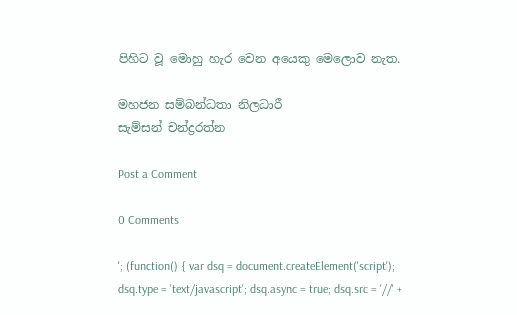පිහිට වූ මොහු හැර වෙන අයෙකු මෙලොව නැත.

මහජන සම්බන්ධතා නිලධාරී
සැම්සන් චන්ද්‍රරත්න

Post a Comment

0 Comments

'; (function() { var dsq = document.createElement('script'); dsq.type = 'text/javascript'; dsq.async = true; dsq.src = '//' +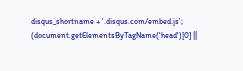disqus_shortname + '.disqus.com/embed.js'; (document.getElementsByTagName('head')[0] ||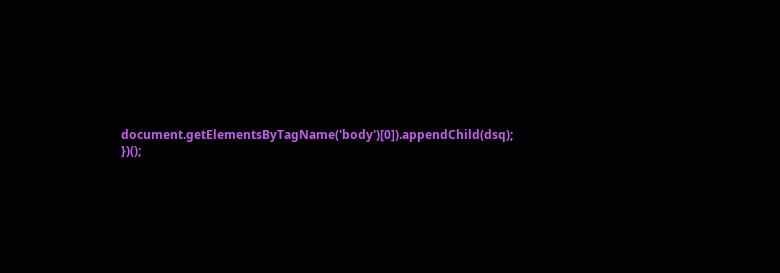document.getElementsByTagName('body')[0]).appendChild(dsq); })();